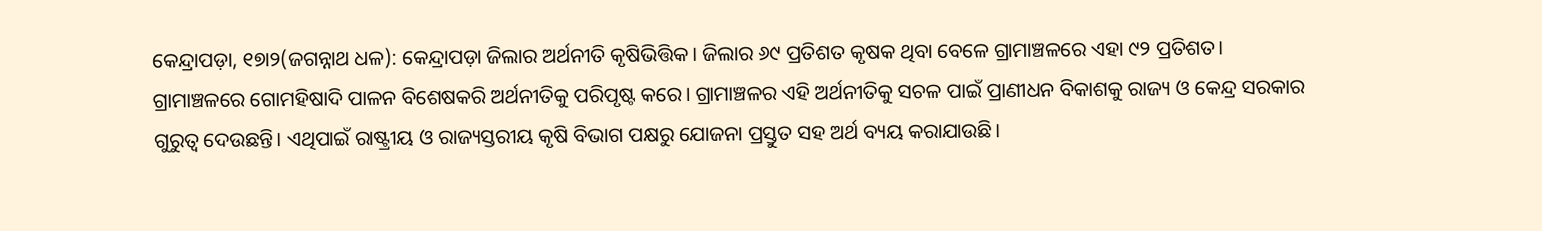କେନ୍ଦ୍ରାପଡ଼ା, ୧୭ା୨(ଜଗନ୍ନାଥ ଧଳ): କେନ୍ଦ୍ରାପଡ଼ା ଜିଲାର ଅର୍ଥନୀତି କୃଷିଭିତ୍ତିକ। ଜିଲାର ୬୯ ପ୍ରତିଶତ କୃଷକ ଥିବା ବେଳେ ଗ୍ରାମାଞ୍ଚଳରେ ଏହା ୯୨ ପ୍ରତିଶତ। ଗ୍ରାମାଞ୍ଚଳରେ ଗୋମହିଷାଦି ପାଳନ ବିଶେଷକରି ଅର୍ଥନୀତିକୁ ପରିପୃଷ୍ଟ କରେ। ଗ୍ରାମାଞ୍ଚଳର ଏହି ଅର୍ଥନୀତିକୁ ସଚଳ ପାଇଁ ପ୍ରାଣୀଧନ ବିକାଶକୁ ରାଜ୍ୟ ଓ କେନ୍ଦ୍ର ସରକାର ଗୁରୁତ୍ୱ ଦେଉଛନ୍ତି। ଏଥିପାଇଁ ରାଷ୍ଟ୍ରୀୟ ଓ ରାଜ୍ୟସ୍ତରୀୟ କୃଷି ବିଭାଗ ପକ୍ଷରୁ ଯୋଜନା ପ୍ରସ୍ତୁତ ସହ ଅର୍ଥ ବ୍ୟୟ କରାଯାଉଛି।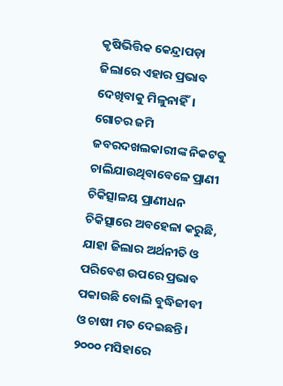କୃଷିଭିତ୍ତିକ କେନ୍ଦ୍ରାପଡ଼ା ଜିଲାରେ ଏହାର ପ୍ରଭାବ ଦେଖିବାକୁ ମିଳୁନାହିଁ। ଗୋଚର ଜମି ଜବରଦଖଲକାରୀଙ୍କ ନିକଟକୁ ଚାଲିଯାଉଥିବାବେଳେ ପ୍ରାଣୀ ଚିକିତ୍ସାଳୟ ପ୍ରାଣୀଧନ ଚିକିତ୍ସାରେ ଅବହେଳା କରୁଛି, ଯାହା ଜିଲାର ଅର୍ଥନୀତି ଓ ପରିବେଶ ଉପରେ ପ୍ରଭାବ ପକାଉଛି ବୋଲି ବୁଦ୍ଧିଜୀବୀ ଓ ଚାଷୀ ମତ ଦେଇଛନ୍ତି। ୨୦୦୦ ମସିହାରେ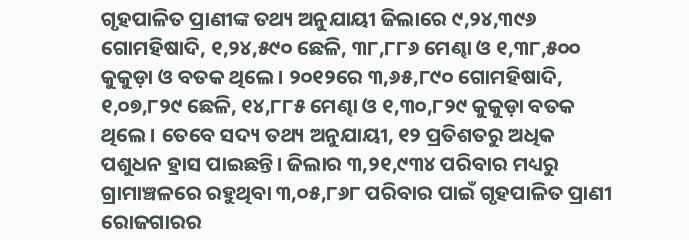ଗୃହପାଳିତ ପ୍ରାଣୀଙ୍କ ତଥ୍ୟ ଅନୁଯାୟୀ ଜିଲାରେ ୯,୨୪,୩୯୬ ଗୋମହିଷାଦି, ୧,୨୪,୫୯୦ ଛେଳି, ୩୮,୮୮୬ ମେଣ୍ଢା ଓ ୧,୩୮,୫୦୦ କୁକୁଡ଼ା ଓ ବତକ ଥିଲେ। ୨୦୧୨ରେ ୩,୬୫,୮୯୦ ଗୋମହିଷାଦି, ୧,୦୭,୮୨୯ ଛେଳି, ୧୪,୮୮୫ ମେଣ୍ଢା ଓ ୧,୩୦,୮୨୯ କୁକୁଡ଼ା ବତକ ଥିଲେ। ତେବେ ସଦ୍ୟ ତଥ୍ୟ ଅନୁଯାୟୀ, ୧୨ ପ୍ରତିଶତରୁ ଅଧିକ ପଶୁଧନ ହ୍ରାସ ପାଇଛନ୍ତି। ଜିଲାର ୩,୨୧,୯୩୪ ପରିବାର ମଧ୍ୟରୁ ଗ୍ରାମାଞ୍ଚଳରେ ରହୁଥିବା ୩,୦୫,୮୬୮ ପରିବାର ପାଇଁ ଗୃହପାଳିତ ପ୍ରାଣୀ ରୋଜଗାରର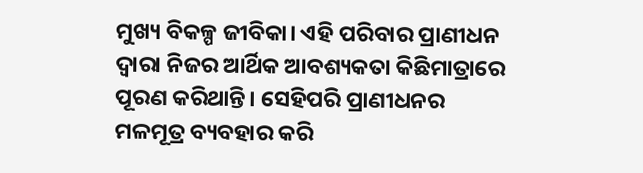ମୁଖ୍ୟ ବିକଳ୍ପ ଜୀବିକା। ଏହି ପରିବାର ପ୍ରାଣୀଧନ ଦ୍ୱାରା ନିଜର ଆର୍ଥିକ ଆବଶ୍ୟକତା କିଛିମାତ୍ରାରେ ପୂରଣ କରିଥାନ୍ତି। ସେହିପରି ପ୍ରାଣୀଧନର ମଳମୂତ୍ର ବ୍ୟବହାର କରି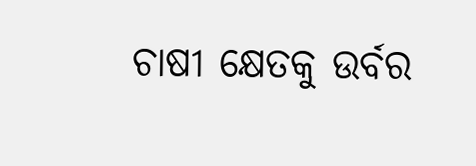ଚାଷୀ କ୍ଷେତକୁ ଉର୍ବର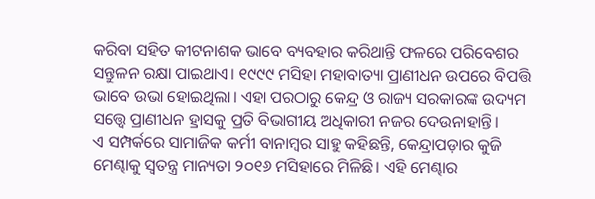କରିବା ସହିତ କୀଟନାଶକ ଭାବେ ବ୍ୟବହାର କରିଥାନ୍ତି ଫଳରେ ପରିବେଶର ସନ୍ତୁଳନ ରକ୍ଷା ପାଇଥାଏ। ୧୯୯୯ ମସିହା ମହାବାତ୍ୟା ପ୍ରାଣୀଧନ ଉପରେ ବିପତ୍ତି ଭାବେ ଉଭା ହୋଇଥିଲା। ଏହା ପରଠାରୁ କେନ୍ଦ୍ର ଓ ରାଜ୍ୟ ସରକାରଙ୍କ ଉଦ୍ୟମ ସତ୍ତ୍ୱେ ପ୍ରାଣୀଧନ ହ୍ରାସକୁ ପ୍ରତି ବିଭାଗୀୟ ଅଧିକାରୀ ନଜର ଦେଉନାହାନ୍ତି।
ଏ ସମ୍ପର୍କରେ ସାମାଜିକ କର୍ମୀ ବାନାମ୍ବର ସାହୁ କହିଛନ୍ତି, କେନ୍ଦ୍ରାପଡ଼ାର କୁଜି ମେଣ୍ଢାକୁ ସ୍ବତନ୍ତ୍ର ମାନ୍ୟତା ୨୦୧୬ ମସିହାରେ ମିଳିଛି। ଏହି ମେଣ୍ଢାର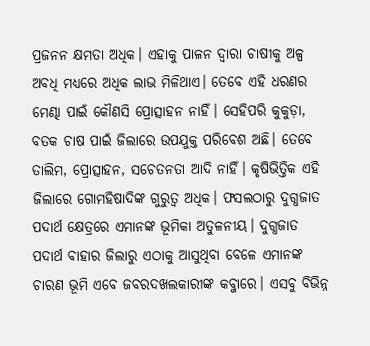ପ୍ରଜନନ କ୍ଷମତା ଅଧିକ। ଏହାକୁ ପାଳନ ଦ୍ୱାରା ଚାଷୀକୁ ଅଳ୍ପ ଅବଧି ମଧ୍ୟରେ ଅଧିକ ଲାଭ ମିଳିଥାଏ। ତେବେ ଏହି ଧରଣର ମେଣ୍ଢା ପାଇଁ କୌଣସି ପ୍ରୋତ୍ସାହନ ନାହିଁ। ସେହିପରି କୁକୁଡ଼ା, ବତକ ଚାଷ ପାଇଁ ଜିଲାରେ ଉପଯୁକ୍ତ ପରିବେଶ ଅଛି। ତେବେ ତାଲିମ, ପ୍ରୋତ୍ସାହନ, ସଚେତନତା ଆଦି ନାହିଁ। କୃଷିଭିତ୍ତିକ ଏହି ଜିଲାରେ ଗୋମହିଷାଦିଙ୍କ ଗୁରୁତ୍ୱ ଅଧିକ। ଫସଲଠାରୁ ଦୁଗ୍ଧଜାତ ପଦାର୍ଥ କ୍ଷେତ୍ରରେ ଏମାନଙ୍କ ଭୂମିକା ଅତୁଳନୀୟ। ଦୁଗ୍ଧଜାତ ପଦାର୍ଥ ବାହାର ଜିଲାରୁ ଏଠାକୁ ଆସୁଥିବା ବେଳେ ଏମାନଙ୍କ ଚାରଣ ଭୂମି ଏବେ ଜବରଦଖଲକାରୀଙ୍କ କବ୍ଜାରେ। ଏସବୁ ବିଭିନ୍ନ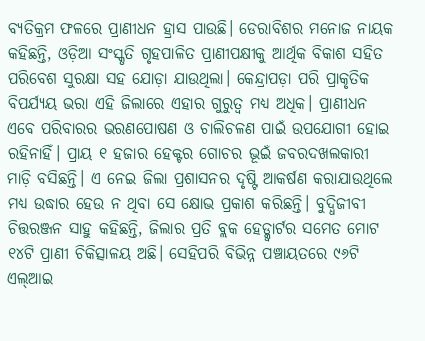ବ୍ୟତିକ୍ରମ ଫଳରେ ପ୍ରାଣୀଧନ ହ୍ରାସ ପାଉଛି। ଡେରାବିଶର ମନୋଜ ନାୟକ କହିଛନ୍ତି, ଓଡ଼ିଆ ସଂସ୍କୃତି ଗୃହପାଳିତ ପ୍ରାଣୀପକ୍ଷୀକୁ ଆର୍ଥିକ ବିକାଶ ସହିତ ପରିବେଶ ସୁରକ୍ଷା ସହ ଯୋଡ଼ା ଯାଉଥିଲା। କେନ୍ଦ୍ରାପଡ଼ା ପରି ପ୍ରାକୃତିକ ବିପର୍ଯ୍ୟୟ ଭରା ଏହି ଜିଲାରେ ଏହାର ଗୁରୁତ୍ୱ ମଧ୍ୟ ଅଧିକ। ପ୍ରାଣୀଧନ ଏବେ ପରିବାରର ଭରଣପୋଷଣ ଓ ଚାଲିଚଳଣ ପାଇଁ ଉପଯୋଗୀ ହୋଇ ରହିନାହିଁ। ପ୍ରାୟ ୧ ହଜାର ହେକ୍ଟର ଗୋଚର ଭୂଇଁ ଜବରଦଖଲକାରୀ ମାଡ଼ି ବସିଛନ୍ତି। ଏ ନେଇ ଜିଲା ପ୍ରଶାସନର ଦୃଷ୍ଟି ଆକର୍ଷଣ କରାଯାଉଥିଲେ ମଧ୍ୟ ଉଦ୍ଧାର ହେଉ ନ ଥିବା ସେ କ୍ଷୋଭ ପ୍ରକାଶ କରିଛନ୍ତି। ବୁଦ୍ଧିଜୀବୀ ଚିତ୍ତରଞ୍ଜନ ସାହୁ କହିଛନ୍ତି, ଜିଲାର ପ୍ରତି ବ୍ଲକ ହେଡ୍କ୍ୱାର୍ଟର ସମେତ ମୋଟ ୧୪ଟି ପ୍ରାଣୀ ଚିକିତ୍ସାଳୟ ଅଛି। ସେହିପରି ବିଭିନ୍ନ ପଞ୍ଚାୟତରେ ୯୬ଟି ଏଲ୍ଆଇ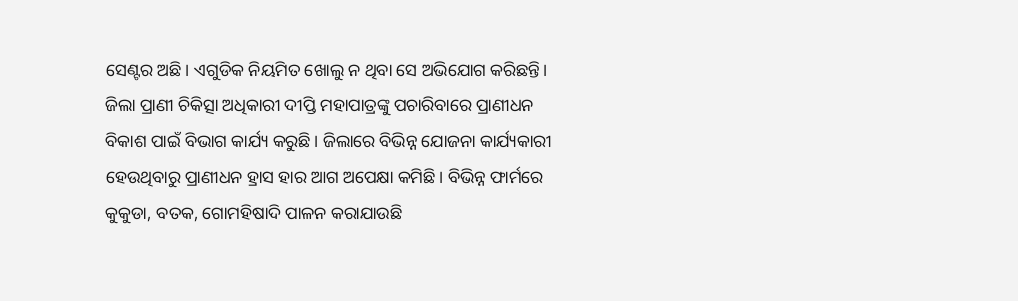ସେଣ୍ଟର ଅଛି। ଏଗୁଡିକ ନିୟମିତ ଖୋଲୁ ନ ଥିବା ସେ ଅଭିଯୋଗ କରିଛନ୍ତି। ଜିଲା ପ୍ରାଣୀ ଚିକିତ୍ସା ଅଧିକାରୀ ଦୀପ୍ତି ମହାପାତ୍ରଙ୍କୁ ପଚାରିବାରେ ପ୍ରାଣୀଧନ ବିକାଶ ପାଇଁ ବିଭାଗ କାର୍ଯ୍ୟ କରୁଛି। ଜିଲାରେ ବିଭିନ୍ନ ଯୋଜନା କାର୍ଯ୍ୟକାରୀ ହେଉଥିବାରୁ ପ୍ରାଣୀଧନ ହ୍ରାସ ହାର ଆଗ ଅପେକ୍ଷା କମିଛି। ବିଭିନ୍ନ ଫାର୍ମରେ କୁକୁଡା, ବତକ, ଗୋମହିଷାଦି ପାଳନ କରାଯାଉଛି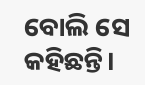ବୋଲି ସେ କହିଛନ୍ତି।